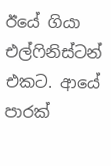ඊයේ ගියා එල්ෆිනිස්ටන් එකට. ආයේ පාරක්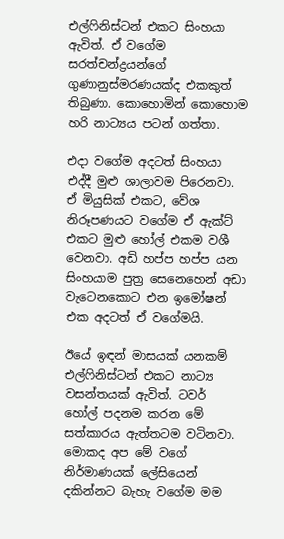එල්ෆිනිස්ටන් එකට සිංහයා ඇවිත්. ඒ වගේම සරත්චන්ද්‍රයන්ගේ ගුණානුස්මරණයක්ද එකකුත් තිබුණා. කොහොමින් කොහොම හරි නාට්‍යය පටන් ගත්තා.

එදා වගේම අදටත් සිංහයා එද්දී මුළු ශාලාවම පිරෙනවා. ඒ මියුසික් එකට, වේශ නිරූපණයට වගේම ඒ ඇක්ට් එකට මුළු හෝල් එකම වශී වෙනවා. අඩි හප්ප හප්ප යන සිංහයාම පුත්‍ර සෙනෙහෙන් අඩා වැටෙනකොට එන ඉමෝෂන් එක අදටත් ඒ වගේමයි.

ඊයේ ඉඳන් මාසයක් යනකම් එල්ෆිනිස්ටන් එකට නාට්‍ය වසන්තයක් ඇවිත්. ටවර් හෝල් පදනම කරන මේ සත්කාරය ඇත්තටම වටිනවා. මොකද අප මේ වගේ නිර්මාණයක් ලේසියෙන් දකින්නට බැහැ වගේම මම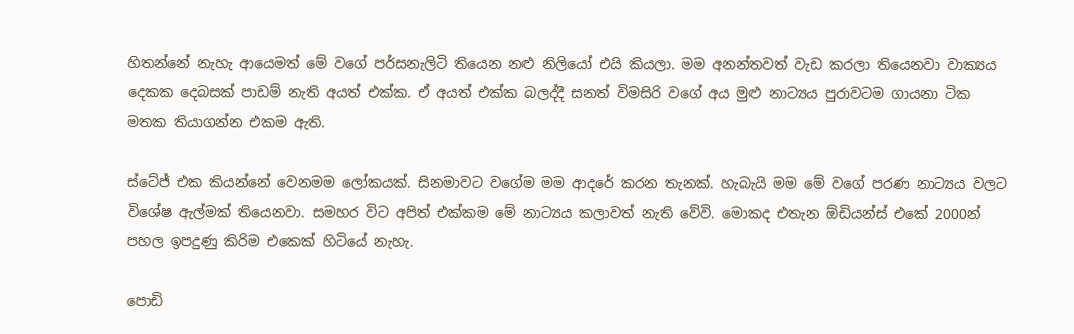හිතන්නේ නැහැ ආයෙමත් මේ වගේ පර්සනැලිටි තියෙන නළු නිලියෝ එයි කියලා. මම අනන්තවත් වැඩ කරලා තියෙනවා වාක්‍යය දෙකක දෙබසක් පාඩම් නැති අයත් එක්ක. ඒ අයත් එක්ක බලද්දී සනත් විමසිරි වගේ අය මුළු නාට්‍යය පුරාවටම ගායනා ටික මතක තියාගන්න එකම ඇති.

ස්ටේජ් එක කියන්නේ වෙනමම ලෝකයක්. සිනමාවට වගේම මම ආදරේ කරන තැනක්. හැබැයි මම මේ වගේ පරණ නාට්‍යය වලට විශේෂ ඇල්මක් තියෙනවා. සමහර විට අපිත් එක්කම මේ නාට්‍යය කලාවත් නැති වේවි. මොකද එතැන ඕඩියන්ස් එකේ 2000න් පහල ඉපදුණු කිරිම එකෙක් හිටියේ නැහැ.

පොඩි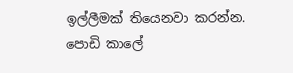ඉල්ලීමක් තියෙනවා කරන්න. පොඩි කාලේ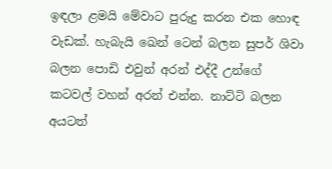ඉඳලා ළමයි මේවාට පුරුදු කරන එක හොඳ වැඩක්. හැබැයි ඛෙන් ටෙන් බලන සුපර් ශිවා බලන පොඩි එවුන් අරන් එද්දී උන්ගේ කටවල් වහන් අරන් එන්න. නාට්ටි බලන අයටත්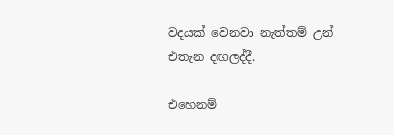වදයක් වෙනවා නැත්තම් උන් එතැන දඟලද්දී.

එහෙනම්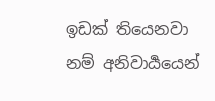ඉඩක් තියෙනවා නම් අනිවාර්‍යයෙන්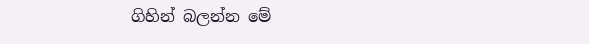ගිහින් බලන්න මේ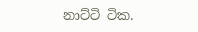නාට්ටි ටික.